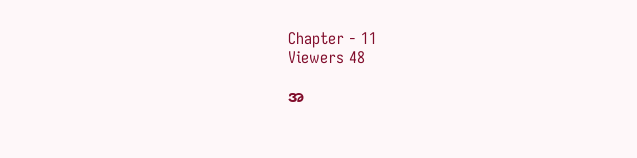Chapter - 11
Viewers 48

အ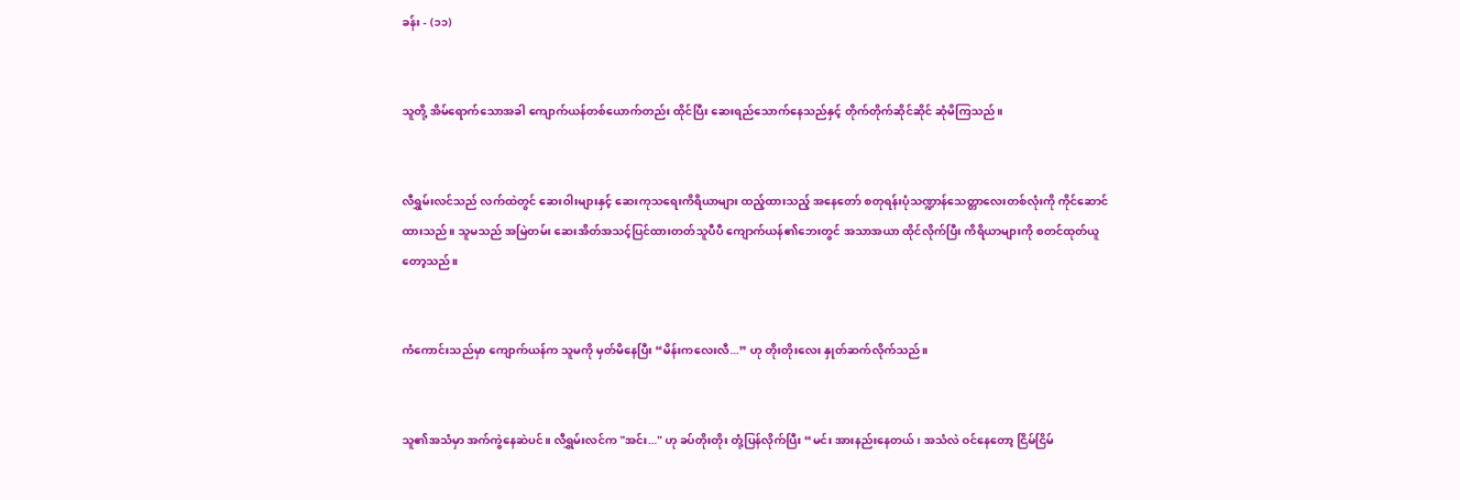ခန်း - (၁၁)


သူတို့ အိမ်ရောက်သောအခါ ကျောက်ယန်တစ်ယောက်တည်း ထိုင်ပြီး ဆေးရည်သောက်နေသည်နှင့် တိုက်တိုက်ဆိုင်ဆိုင် ဆုံမိကြသည်။


လီရွှမ်းလင်သည် လက်ထဲတွင် ဆေးဝါးများနှင့် ဆေးကုသရေးကိရိယာများ ထည့်ထားသည့် အနေတော် စတုရန်းပုံသဏ္ဍာန်သေတ္တာလေးတစ်လုံးကို ကိုင်ဆောင်ထားသည်။ သူမသည် အမြဲတမ်း ဆေးအိတ်အသင့်ပြင်ထားတတ်သူပီပီ ကျောက်ယန်၏ဘေးတွင် အသာအယာ ထိုင်လိုက်ပြီး ကိရိယာများကို စတင်ထုတ်ယူတော့သည်။


ကံကောင်းသည်မှာ ကျောက်ယန်က သူမကို မှတ်မိနေပြီး “မိန်းကလေးလီ...” ဟု တိုးတိုးလေး နှုတ်ဆက်လိုက်သည်။


သူ၏အသံမှာ အက်ကွဲနေဆဲပင်။ လီရွှမ်းလင်က "အင်း..." ဟု ခပ်တိုးတိုး တုံ့ပြန်လိုက်ပြီး “မင်း အားနည်းနေတယ်၊ အသံလဲ ဝင်နေတော့ ငြိမ်ငြိမ်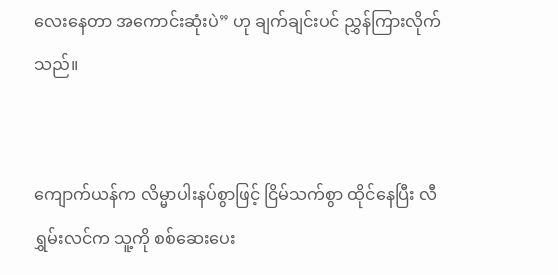လေးနေတာ အကောင်းဆုံးပဲ” ဟု ချက်ချင်းပင် ညွှန်ကြားလိုက်သည်။


ကျောက်ယန်က လိမ္မာပါးနပ်စွာဖြင့် ငြိမ်သက်စွာ ထိုင်နေပြီး လီရွှမ်းလင်က သူ့ကို စစ်ဆေးပေး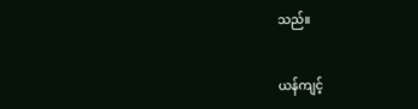သည်။


ယန်ကျင့်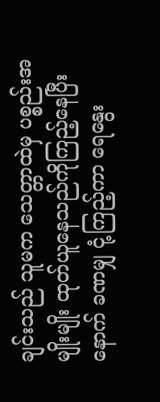ချင်းသည် သူမက သေတ္တာထဲမှ ပစ္စည်းအမျိုးမျိုး ထုတ်ယူနေသည်ကိုကြည့်နေပြီးနောက် ခဏမျှ ငုံ့ကြည့်ကာ ရေနွေး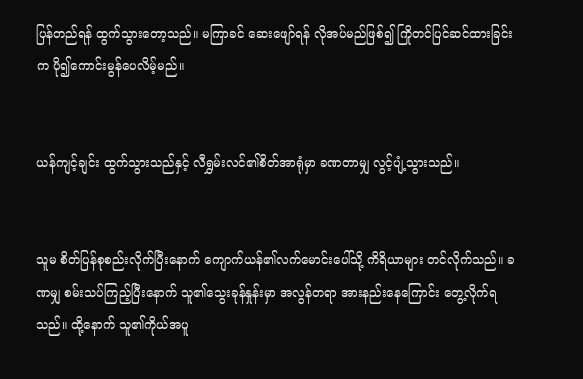ပြန်တည်ရန် ထွက်သွားတော့သည်။ မကြာခင် ဆေးဖျော်ရန် လိုအပ်မည်ဖြစ်၍ ကြိုတင်ပြင်ဆင်ထားခြင်းက ပို၍ကောင်းမွန်ပေလိမ့်မည်။


ယန်ကျင့်ချင်း ထွက်သွားသည်နှင့် လီရွှမ်းလင်၏စိတ်အာရုံမှာ ခဏတာမျှ လွင့်ပျံ့သွားသည်။


သူမ စိတ်ပြန်စုစည်းလိုက်ပြီးနောက် ကျောက်ယန်၏လက်မောင်းပေါ်သို့ ကိရိယာများ တင်လိုက်သည်။ ခဏမျှ စမ်းသပ်ကြည့်ပြီးနောက် သူ၏သွေးခုန်နှုန်းမှာ အလွန်တရာ အားနည်းနေကြောင်း တွေ့လိုက်ရသည်။ ထို့နောက် သူ၏ကိုယ်အပူ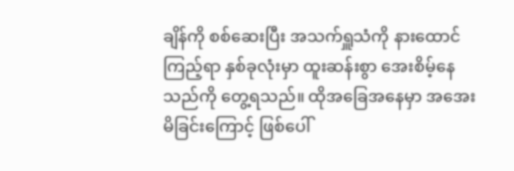ချိန်ကို စစ်ဆေးပြီး အသက်ရှူသံကို နားထောင်ကြည့်ရာ နှစ်ခုလုံးမှာ ထူးဆန်းစွာ အေးစိမ့်နေသည်ကို တွေ့ရသည်။ ထိုအခြေအနေမှာ အအေးမိခြင်းကြောင့် ဖြစ်ပေါ်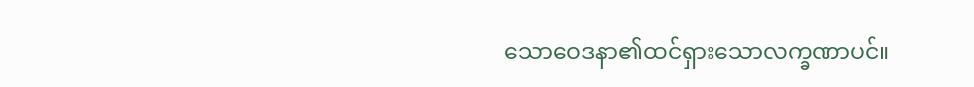သောဝေဒနာ၏ထင်ရှားသောလက္ခဏာပင်။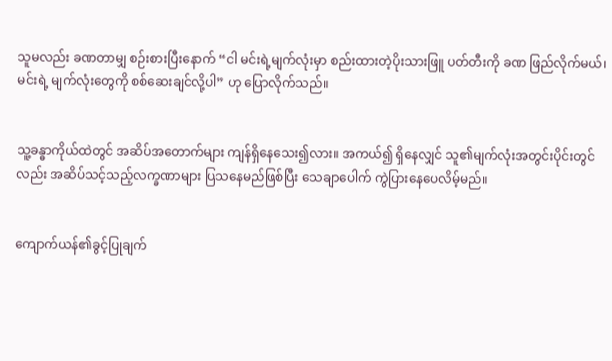သူမလည်း ခဏတာမျှ စဉ်းစားပြီးနောက် “ငါ မင်းရဲ့မျက်လုံးမှာ စည်းထားတဲ့ပိုးသားဖြူ ပတ်တီးကို ခဏ ဖြည်လိုက်မယ်၊ မင်းရဲ့ မျက်လုံးတွေကို စစ်ဆေးချင်လို့ပါ” ဟု ပြောလိုက်သည်။


သူ့ခန္ဓာကိုယ်ထဲတွင် အဆိပ်အတောက်များ ကျန်ရှိနေသေး၍လား။ အကယ်၍ ရှိနေလျှင် သူ၏မျက်လုံးအတွင်းပိုင်းတွင်လည်း အဆိပ်သင့်သည့်လက္ခဏာများ ပြသနေမည်ဖြစ်ပြီး သေချာပေါက် ကွဲပြားနေပေလိမ့်မည်။


ကျောက်ယန်၏ခွင့်ပြုချက်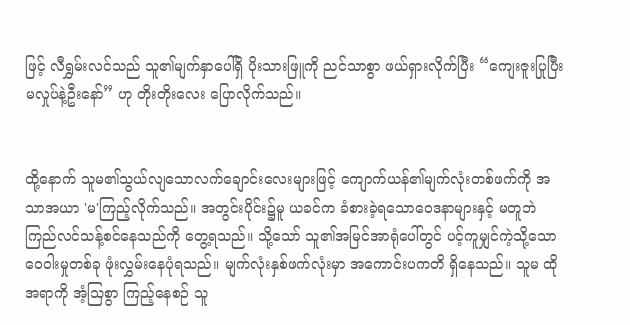ဖြင့် လီရွှမ်းလင်သည် သူ၏မျက်နှာပေါ်ရှိ ပိုးသားဖြူကို ညင်သာစွာ ဖယ်ရှားလိုက်ပြီး “ကျေးဇူးပြုပြီး မလှုပ်နဲ့ဦးနော်” ဟု တိုးတိုးလေး ပြောလိုက်သည်။


ထို့နောက် သူမ၏သွယ်လျသောလက်ချောင်းလေးများဖြင့် ကျောက်ယန်၏မျက်လုံးတစ်ဖက်ကို အသာအယာ 'မ'ကြည့်လိုက်သည်။ အတွင်းပိုင်း၌မူ ယခင်က ခံစားခဲ့ရသောဝေဒနာများနှင့် မတူဘဲ ကြည်လင်သန့်စင်နေသည်ကို တွေ့ရသည်။ သို့သော် သူ၏အမြင်အာရုံပေါ်တွင် ပင့်ကူမျှင်ကဲ့သို့သောဝေဝါးမှုတစ်ခု ဖုံးလွှမ်းနေပုံရသည်။ မျက်လုံးနှစ်ဖက်လုံးမှာ အကောင်းပကတိ ရှိနေသည်။ သူမ ထိုအရာကို အံ့သြစွာ ကြည့်နေစဉ် သူ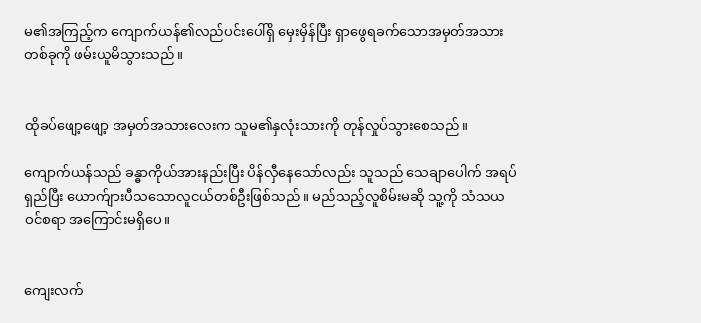မ၏အကြည့်က ကျောက်ယန်၏လည်ပင်းပေါ်ရှိ မှေးမှိန်ပြီး ရှာဖွေရခက်သောအမှတ်အသားတစ်ခုကို ဖမ်းယူမိသွားသည်။


ထိုခပ်ဖျော့ဖျော့ အမှတ်အသားလေးက သူမ၏နှလုံးသားကို တုန်လှုပ်သွားစေသည်။

ကျောက်ယန်သည် ခန္ဓာကိုယ်အားနည်းပြီး ပိန်လှီနေသော်လည်း သူသည် သေချာပေါက် အရပ်ရှည်ပြီး ယောက်ျားပီသသောလူငယ်တစ်ဦးဖြစ်သည်။ မည်သည့်လူစိမ်းမဆို သူ့ကို သံသယဝင်စရာ အကြောင်းမရှိပေ။


ကျေးလက်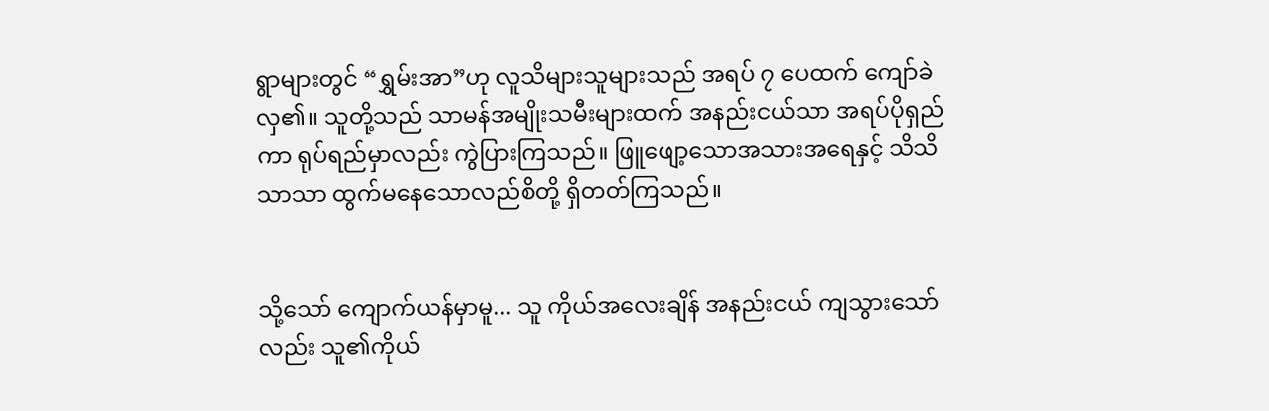ရွာများတွင် “ရွှမ်းအာ”ဟု လူသိများသူများသည် အရပ် ၇ ပေထက် ကျော်ခဲလှ၏။ သူတို့သည် သာမန်အမျိုးသမီးများထက် အနည်းငယ်သာ အရပ်ပိုရှည်ကာ ရုပ်ရည်မှာလည်း ကွဲပြားကြသည်။ ဖြူဖျော့သောအသားအရေနှင့် သိသိသာသာ ထွက်မနေသောလည်စိတို့ ရှိတတ်ကြသည်။


သို့သော် ကျောက်ယန်မှာမူ... သူ ကိုယ်အလေးချိန် အနည်းငယ် ကျသွားသော်လည်း သူ၏ကိုယ်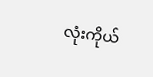လုံးကိုယ်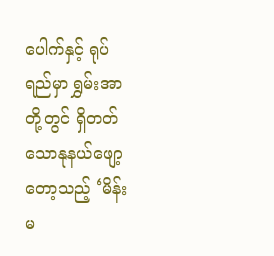ပေါက်နှင့် ရုပ်ရည်မှာ ရွှမ်းအာတို့တွင် ရှိတတ်သောနုနယ်ဖျော့တော့သည့် ‘မိန်းမ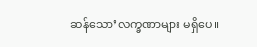ဆန်သော’လက္ခဏာများ မရှိပေ။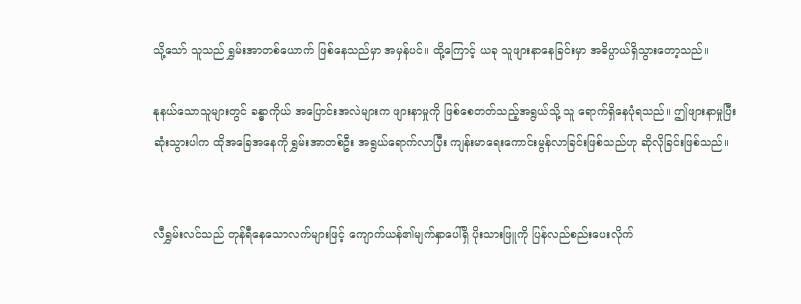သို့သော် သူသည် ရွှမ်းအာတစ်ယောက် ဖြစ်နေသည်မှာ အမှန်ပင်။ ထို့ကြောင့် ယခု သူဖျားနာနေခြင်းမှာ အဓိပ္ပာယ်ရှိသွားတော့သည်။

နုနယ်သောသူများတွင် ခန္ဓာကိုယ် အပြောင်းအလဲများက ဖျားနာမှုကို ဖြစ်စေတတ်သည့်အရွယ်သို့ သူ ရောက်ရှိနေပုံရသည်။ ဤဖျားနာမှုပြီးဆုံးသွားပါက ထိုအခြေအနေကို ရွှမ်းအာတစ်ဦး အရွယ်ရောက်လာပြီး ကျန်းမာရေးကောင်းမွန်လာခြင်းဖြစ်သည်ဟု ဆိုလိုခြင်းဖြစ်သည်။


လီရွှမ်းလင်သည် တုန်ရီနေသောလက်များဖြင့် ကျောက်ယန်၏မျက်နှာပေါ်ရှိ ပိုးသားဖြူကို ပြန်လည်စည်းပေးလိုက်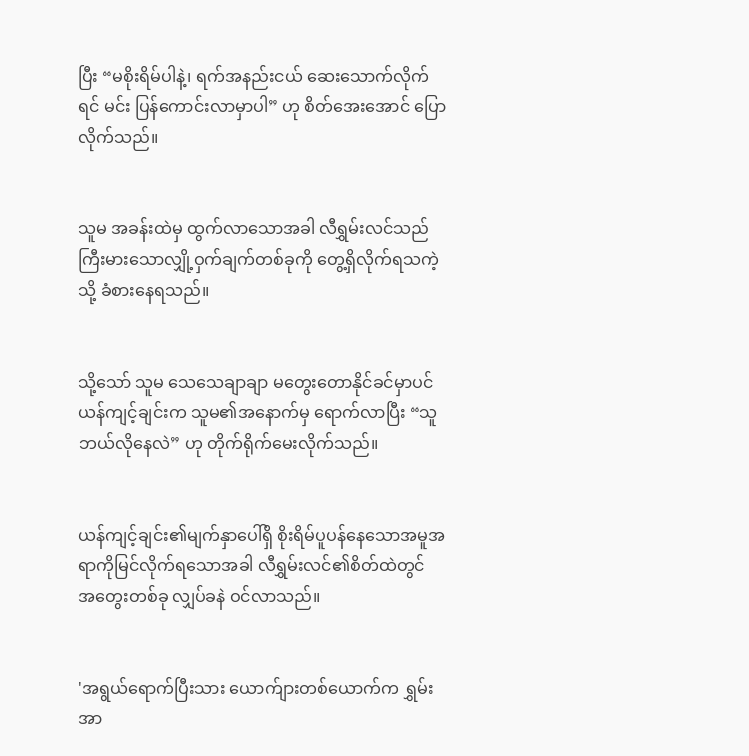ပြီး “မစိုးရိမ်ပါနဲ့၊ ရက်အနည်းငယ် ဆေးသောက်လိုက်ရင် မင်း ပြန်ကောင်းလာမှာပါ” ဟု စိတ်အေးအောင် ပြောလိုက်သည်။


သူမ အခန်းထဲမှ ထွက်လာသောအခါ လီရွှမ်းလင်သည် ကြီးမားသောလျှို့ဝှက်ချက်တစ်ခုကို တွေ့ရှိလိုက်ရသကဲ့သို့ ခံစားနေရသည်။


သို့သော် သူမ သေသေချာချာ မတွေးတောနိုင်ခင်မှာပင် ယန်ကျင့်ချင်းက သူမ၏အနောက်မှ ရောက်လာပြီး “သူ ဘယ်လိုနေလဲ” ဟု တိုက်ရိုက်မေးလိုက်သည်။


ယန်ကျင့်ချင်း၏မျက်နှာပေါ်ရှိ စိုးရိမ်ပူပန်နေသောအမူအရာကိုမြင်လိုက်ရသောအခါ လီရွှမ်းလင်၏စိတ်ထဲတွင် အတွေးတစ်ခု လျှပ်ခနဲ ဝင်လာသည်။


'အရွယ်ရောက်ပြီးသား ယောက်ျားတစ်ယောက်က ရွှမ်းအာ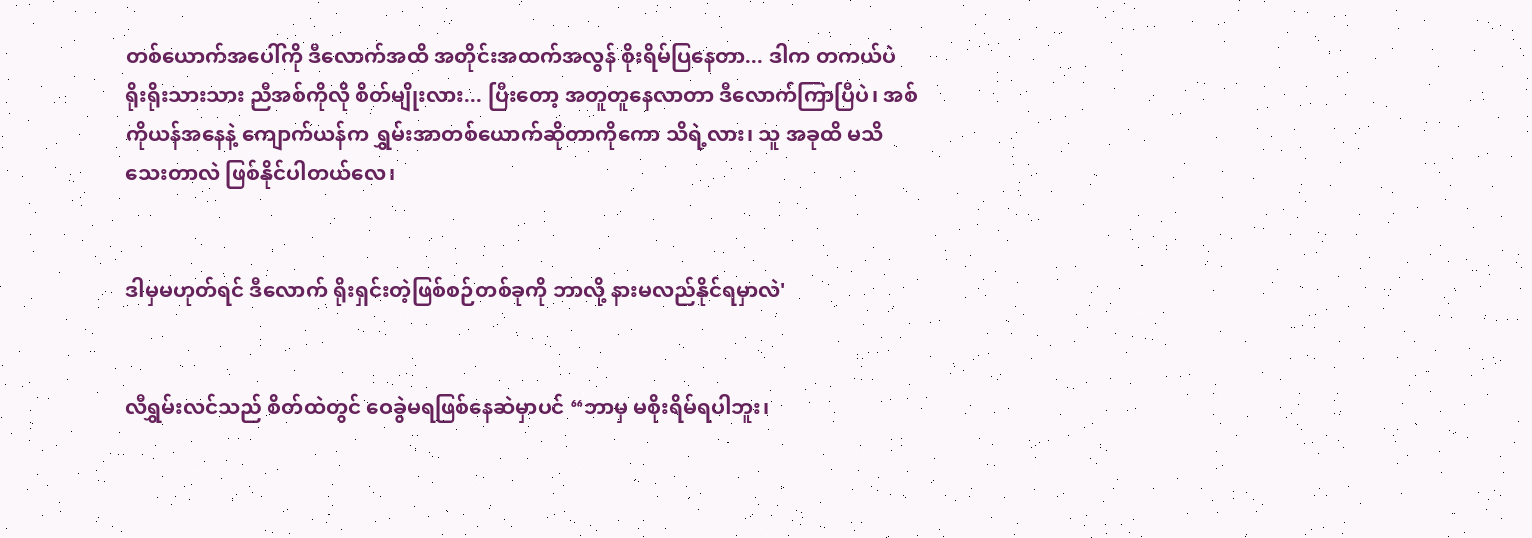တစ်ယောက်အပေါ်ကို ဒီလောက်အထိ အတိုင်းအထက်အလွန် စိုးရိမ်ပြနေတာ... ဒါက တကယ်ပဲ ရိုးရိုးသားသား ညီအစ်ကိုလို စိတ်မျိုးလား... ပြီးတော့ အတူတူနေလာတာ ဒီလောက်ကြာပြီပဲ၊ အစ်ကိုယန်အနေနဲ့ ကျောက်ယန်က ရွှမ်းအာတစ်ယောက်ဆိုတာကိုကော သိရဲ့လား၊ သူ အခုထိ မသိသေးတာလဲ ဖြစ်နိုင်ပါတယ်လေ၊


ဒါမှမဟုတ်ရင် ဒီလောက် ရိုးရှင်းတဲ့ဖြစ်စဉ်တစ်ခုကို ဘာလို့ နားမလည်နိုင်ရမှာလဲ'


လီရွှမ်းလင်သည် စိတ်ထဲတွင် ဝေခွဲမရဖြစ်နေဆဲမှာပင် “ဘာမှ မစိုးရိမ်ရပါဘူး၊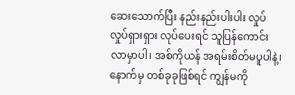ဆေးသောက်ပြီး နည်းနည်းပါးပါး လှုပ်လှုပ်ရှားရှား လုပ်ပေးရင် သူပြန်ကောင်းလာမှာပါ၊ အစ်ကိုယန် အရမ်းစိတ်မပူပါနဲ့၊ နောက်မှ တစ်ခုခုဖြစ်ရင် ကျွန်မကို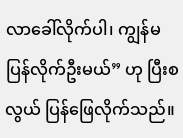လာခေါ်လိုက်ပါ၊ ကျွန်မ ပြန်လိုက်ဦးမယ်” ဟု ပြီးစလွယ် ပြန်ဖြေလိုက်သည်။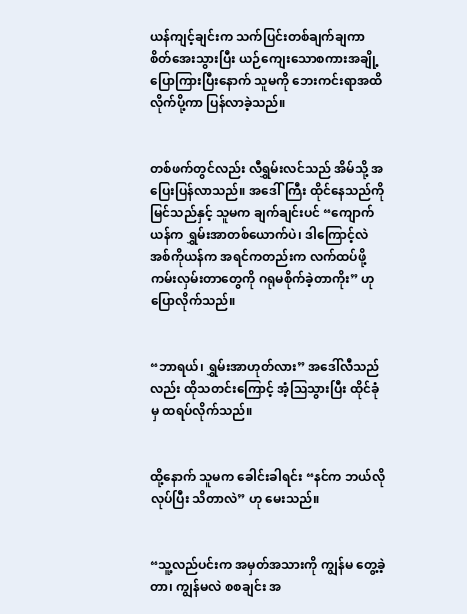ယန်ကျင့်ချင်းက သက်ပြင်းတစ်ချက်ချကာ စိတ်အေးသွားပြီး ယဉ်ကျေးသောစကားအချို့ ပြောကြားပြီးနောက် သူမကို ဘေးကင်းရာအထိ လိုက်ပို့ကာ ပြန်လာခဲ့သည်။


တစ်ဖက်တွင်လည်း လီရွှမ်းလင်သည် အိမ်သို့ အပြေးပြန်လာသည်။ အဒေါ်ကြီး ထိုင်နေသည်ကိုမြင်သည်နှင့် သူမက ချက်ချင်းပင် “ကျောက်ယန်က ရွှမ်းအာတစ်ယောက်ပဲ၊ ဒါကြောင့်လဲ အစ်ကိုယန်က အရင်ကတည်းက လက်ထပ်ဖို့ ကမ်းလှမ်းတာတွေကို ဂရုမစိုက်ခဲ့တာကိုး” ဟု ပြောလိုက်သည်။


“ဘာရယ်၊ ရွှမ်းအာဟုတ်လား” အဒေါ်လီသည်လည်း ထိုသတင်းကြောင့် အံ့သြသွားပြီး ထိုင်ခုံမှ ထရပ်လိုက်သည်။


ထို့နောက် သူမက ခေါင်းခါရင်း “နင်က ဘယ်လိုလုပ်ပြီး သိတာလဲ” ဟု မေးသည်။


“သူ့လည်ပင်းက အမှတ်အသားကို ကျွန်မ တွေ့ခဲ့တာ၊ ကျွန်မလဲ စစချင်း အ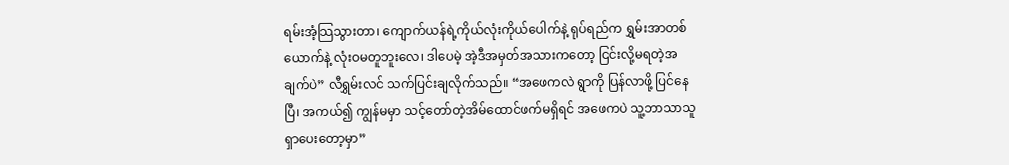ရမ်းအံ့သြသွားတာ၊ ကျောက်ယန်ရဲ့ကိုယ်လုံးကိုယ်ပေါက်နဲ့ ရုပ်ရည်က ရွှမ်းအာတစ်ယောက်နဲ့ လုံးဝမတူဘူးလေ၊ ဒါပေမဲ့ အဲ့ဒီအမှတ်အသားကတော့ ငြင်းလို့မရတဲ့အချက်ပဲ” လီရွှမ်းလင် သက်ပြင်းချလိုက်သည်။ “အဖေကလဲ ရွာကို ပြန်လာဖို့ ပြင်နေပြီ၊ အကယ်၍ ကျွန်မမှာ သင့်တော်တဲ့အိမ်ထောင်ဖက်မရှိရင် အဖေကပဲ သူ့ဘာသာသူ ရှာပေးတော့မှာ”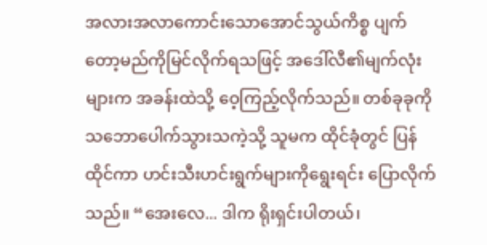အလားအလာကောင်းသောအောင်သွယ်ကိစ္စ ပျက်တော့မည်ကိုမြင်လိုက်ရသဖြင့် အဒေါ်လီ၏မျက်လုံးများက အခန်းထဲသို့ ဝေ့ကြည့်လိုက်သည်။ တစ်ခုခုကို သဘောပေါက်သွားသကဲ့သို့ သူမက ထိုင်ခုံတွင် ပြန်ထိုင်ကာ ဟင်းသီးဟင်းရွက်များကိုရွေးရင်း ပြောလိုက်သည်။ “အေးလေ... ဒါက ရိုးရှင်းပါတယ်၊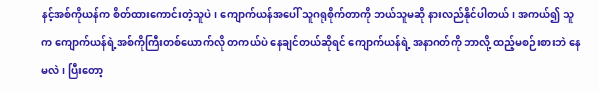နင့်အစ်ကိုယန်က စိတ်ထားကောင်းတဲ့သူပဲ၊ ကျောက်ယန်အပေါ် သူဂရုစိုက်တာကို ဘယ်သူမဆို နားလည်နိုင်ပါတယ်၊ အကယ်၍ သူက ကျောက်ယန်ရဲ့အစ်ကိုကြီးတစ်ယောက်လို တကယ်ပဲ နေချင်တယ်ဆိုရင် ကျောက်ယန်ရဲ့ အနာဂတ်ကို ဘာလို့ ထည့်မစဉ်းစားဘဲ နေမလဲ၊ ပြီးတော့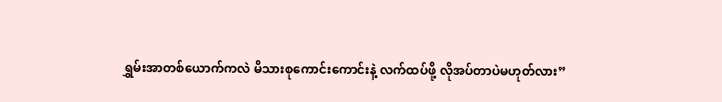ရွှမ်းအာတစ်ယောက်ကလဲ မိသားစုကောင်းကောင်းနဲ့ လက်ထပ်ဖို့ လိုအပ်တာပဲမဟုတ်လား”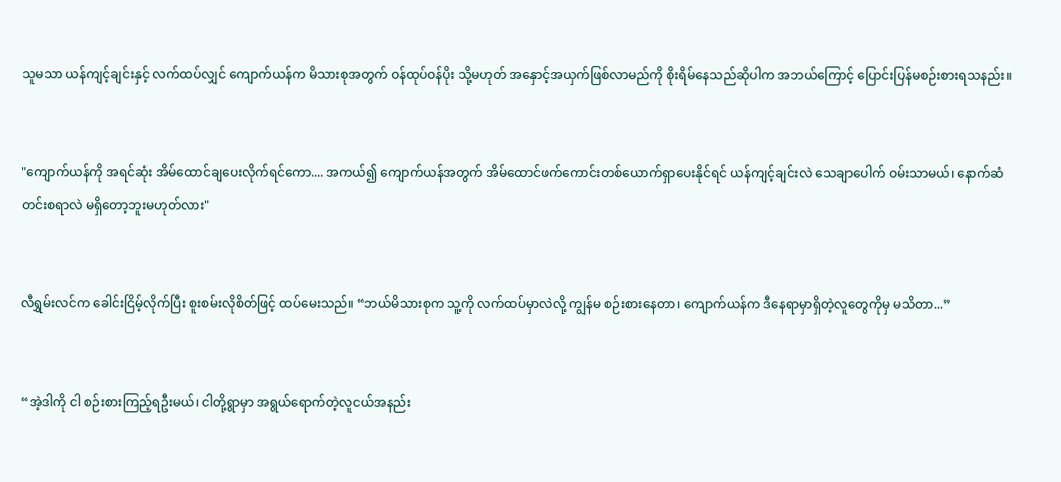သူမသာ ယန်ကျင့်ချင်းနှင့် လက်ထပ်လျှင် ကျောက်ယန်က မိသားစုအတွက် ဝန်ထုပ်ဝန်ပိုး သို့မဟုတ် အနှောင့်အယှက်ဖြစ်လာမည်ကို စိုးရိမ်နေသည်ဆိုပါက အဘယ်ကြောင့် ပြောင်းပြန်မစဉ်းစားရသနည်း။


"ကျောက်ယန်ကို အရင်ဆုံး အိမ်ထောင်ချပေးလိုက်ရင်ကော.... အကယ်၍ ကျောက်ယန်အတွက် အိမ်ထောင်ဖက်ကောင်းတစ်ယောက်ရှာပေးနိုင်ရင် ယန်ကျင့်ချင်းလဲ သေချာပေါက် ဝမ်းသာမယ်၊ နောက်ဆံတင်းစရာလဲ မရှိတော့ဘူးမဟုတ်လား"


လီရွှမ်းလင်က ခေါင်းငြိမ့်လိုက်ပြီး စူးစမ်းလိုစိတ်ဖြင့် ထပ်မေးသည်။ “ဘယ်မိသားစုက သူ့ကို လက်ထပ်မှာလဲလို့ ကျွန်မ စဉ်းစားနေတာ၊ ကျောက်ယန်က ဒီနေရာမှာရှိတဲ့လူတွေကိုမှ မသိတာ...”


“အဲ့ဒါကို ငါ စဉ်းစားကြည့်ရဦးမယ်၊ ငါတို့ရွာမှာ အရွယ်ရောက်တဲ့လူငယ်အနည်း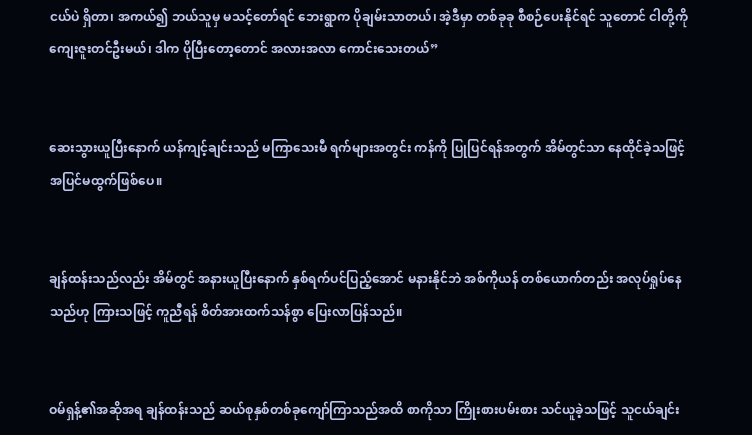ငယ်ပဲ ရှိတာ၊ အကယ်၍ ဘယ်သူမှ မသင့်တော်ရင် ဘေးရွာက ပိုချမ်းသာတယ်၊ အဲ့ဒီမှာ တစ်ခုခု စီစဉ်ပေးနိုင်ရင် သူတောင် ငါတို့ကို ကျေးဇူးတင်ဦးမယ်၊ ဒါက ပိုပြီးတော့တောင် အလားအလာ ကောင်းသေးတယ်”


ဆေးသွားယူပြီးနောက် ယန်ကျင့်ချင်းသည် မကြာသေးမီ ရက်များအတွင်း ကန်ကို ပြုပြင်ရန်အတွက် အိမ်တွင်သာ နေထိုင်ခဲ့သဖြင့် အပြင်မထွက်ဖြစ်ပေ။


ချန်ထန်းသည်လည်း အိမ်တွင် အနားယူပြီးနောက် နှစ်ရက်ပင်ပြည့်အောင် မနားနိုင်ဘဲ အစ်ကိုယန် တစ်ယောက်တည်း အလုပ်ရှုပ်နေသည်ဟု ကြားသဖြင့် ကူညီရန် စိတ်အားထက်သန်စွာ ပြေးလာပြန်သည်။


ဝမ်ရှန့်၏အဆိုအရ ချန်ထန်းသည် ဆယ်စုနှစ်တစ်ခုကျော်ကြာသည်အထိ စာကိုသာ ကြိုးစားပမ်းစား သင်ယူခဲ့သဖြင့် သူငယ်ချင်း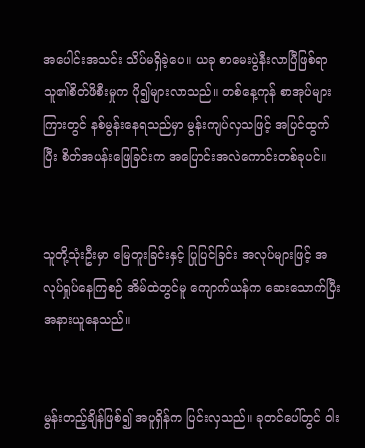အပေါင်းအသင်း သိပ်မရှိခဲ့ပေ။ ယခု စာမေးပွဲနီးလာပြီဖြစ်ရာ သူ၏စိတ်ဖိစီးမှုက ပို၍များလာသည်။ တစ်နေ့ကုန် စာအုပ်များကြားတွင် နစ်မွန်းနေရသည်မှာ မွန်းကျပ်လှသဖြင့် အပြင်ထွက်ပြီး စိတ်အပန်းဖြေခြင်းက အပြောင်းအလဲကောင်းတစ်ခုပင်။


သူတို့သုံးဦးမှာ မြေတူးခြင်းနှင့် ပြုပြင်ခြင်း အလုပ်များဖြင့် အလုပ်ရှုပ်နေကြစဉ် အိမ်ထဲတွင်မူ ကျောက်ယန်က ဆေးသောက်ပြီး အနားယူနေသည်။


မွန်းတည့်ချိန်ဖြစ်၍ အပူရှိန်က ပြင်းလှသည်။ ခုတင်ပေါ်တွင် ဝါး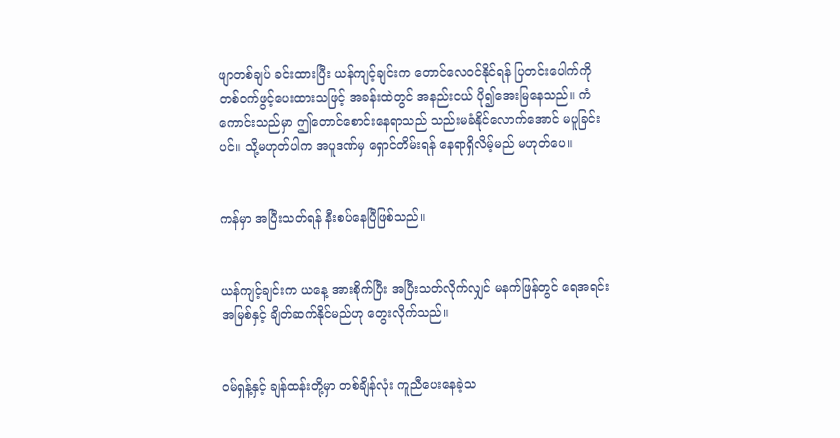ဖျာတစ်ချပ် ခင်းထားပြီး ယန်ကျင့်ချင်းက တောင်လေဝင်နိုင်ရန် ပြတင်းပေါက်ကို တစ်ဝက်ဖွင့်ပေးထားသဖြင့် အခန်းထဲတွင် အနည်းငယ် ပို၍အေးမြနေသည်။ ကံကောင်းသည်မှာ ဤတောင်စောင်းနေရာသည် သည်းမခံနိုင်လောက်အောင် မပူခြင်းပင်။ သို့မဟုတ်ပါက အပူဒဏ်မှ ရှောင်တိမ်းရန် နေရာရှိလိမ့်မည် မဟုတ်ပေ။


ကန်မှာ အပြီးသတ်ရန် နီးစပ်နေပြီဖြစ်သည်။


ယန်ကျင့်ချင်းက ယနေ့ အားစိုက်ပြီး အပြီးသတ်လိုက်လျှင် မနက်ဖြန်တွင် ရေအရင်းအမြစ်နှင့် ချိတ်ဆက်နိုင်မည်ဟု တွေးလိုက်သည်။


ဝမ်ရှန့်နှင့် ချန်ထန်းတို့မှာ တစ်ချိန်လုံး ကူညီပေးနေခဲ့သ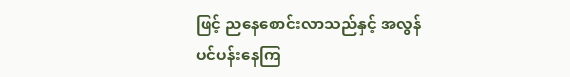ဖြင့် ညနေစောင်းလာသည်နှင့် အလွန်ပင်ပန်းနေကြ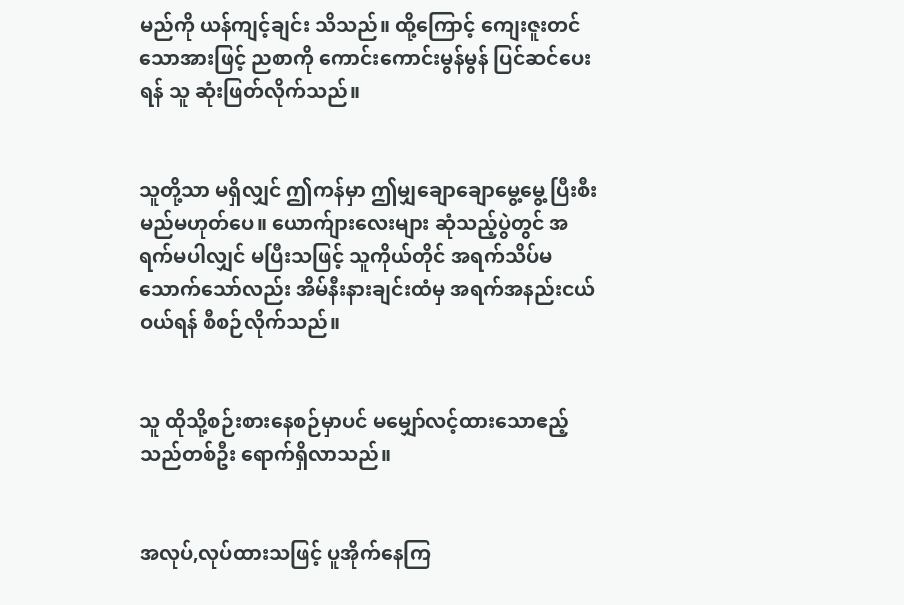မည်ကို ယန်ကျင့်ချင်း သိသည်။ ထို့ကြောင့် ကျေးဇူးတင်သောအားဖြင့် ညစာကို ကောင်းကောင်းမွန်မွန် ပြင်ဆင်ပေးရန် သူ ဆုံးဖြတ်လိုက်သည်။


သူတို့သာ မရှိလျှင် ဤကန်မှာ ဤမျှချောချောမွေ့မွေ့ ပြီးစီးမည်မဟုတ်ပေ။ ယောက်ျားလေးများ ဆုံသည့်ပွဲတွင် အရက်မပါလျှင် မပြီးသဖြင့် သူကိုယ်တိုင် အရက်သိပ်မသောက်သော်လည်း အိမ်နီးနားချင်းထံမှ အရက်အနည်းငယ် ဝယ်ရန် စီစဉ်လိုက်သည်။


သူ ထိုသို့စဉ်းစားနေစဉ်မှာပင် မမျှော်လင့်ထားသောဧည့်သည်တစ်ဦး ရောက်ရှိလာသည်။


အလုပ်,လုပ်ထားသဖြင့် ပူအိုက်နေကြ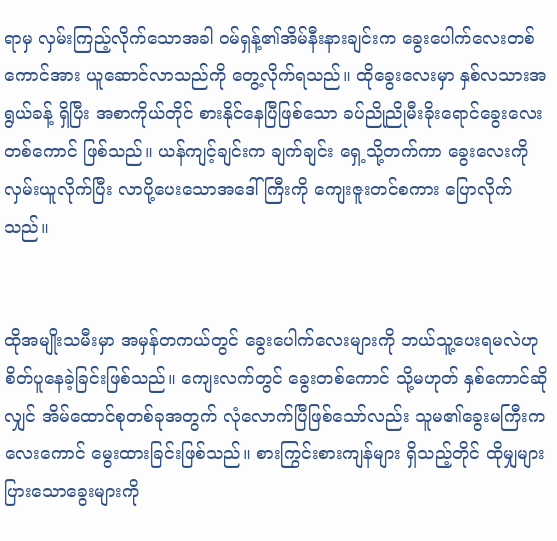ရာမှ လှမ်းကြည့်လိုက်သောအခါ ဝမ်ရှန့်၏အိမ်နီးနားချင်းက ခွေးပေါက်လေးတစ်ကောင်အား ယူဆောင်လာသည်ကို တွေ့လိုက်ရသည်။ ထိုခွေးလေးမှာ နှစ်လသားအရွယ်ခန့် ရှိပြီး အစာကိုယ်တိုင် စားနိုင်နေပြီဖြစ်သော ခပ်ညိုညိုမီးခိုးရောင်ခွေးလေးတစ်ကောင် ဖြစ်သည်။ ယန်ကျင့်ချင်းက ချက်ချင်း ရှေ့သို့တက်ကာ ခွေးလေးကို လှမ်းယူလိုက်ပြီး လာပို့ပေးသောအဒေါ်ကြီးကို ကျေးဇူးတင်စကား ပြောလိုက်သည်။


ထိုအမျိုးသမီးမှာ အမှန်တကယ်တွင် ခွေးပေါက်လေးများကို ဘယ်သူ့ပေးရမလဲဟု စိတ်ပူနေခဲ့ခြင်းဖြစ်သည်။ ကျေးလက်တွင် ခွေးတစ်ကောင် သို့မဟုတ် နှစ်ကောင်ဆိုလျှင် အိမ်ထောင်စုတစ်ခုအတွက် လုံလောက်ပြီဖြစ်သော်လည်း သူမ၏ခွေးမကြီးက လေးကောင် မွေးထားခြင်းဖြစ်သည်။ စားကြွင်းစားကျန်များ ရှိသည့်တိုင် ထိုမျှများပြားသောခွေးများကို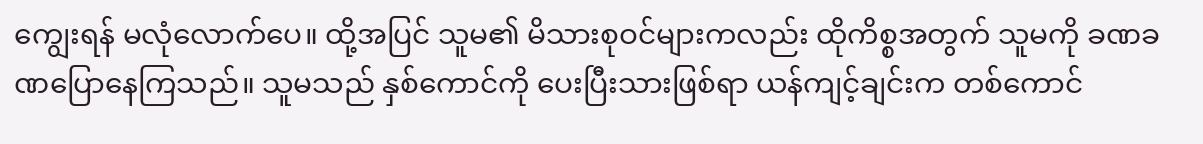ကျွေးရန် မလုံလောက်ပေ။ ထို့အပြင် သူမ၏ မိသားစုဝင်များကလည်း ထိုကိစ္စအတွက် သူမကို ခဏခဏပြောနေကြသည်။ သူမသည် နှစ်ကောင်ကို ပေးပြီးသားဖြစ်ရာ ယန်ကျင့်ချင်းက တစ်ကောင်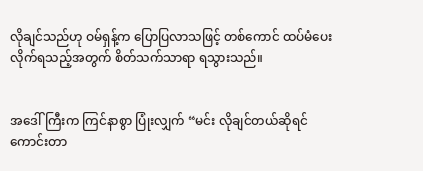လိုချင်သည်ဟု ဝမ်ရှန့်က ပြောပြလာသဖြင့် တစ်ကောင် ထပ်မံပေးလိုက်ရသည့်အတွက် စိတ်သက်သာရာ ရသွားသည်။


အဒေါ်ကြီးက ကြင်နာစွာ ပြုံးလျှက် “မင်း လိုချင်တယ်ဆိုရင် ကောင်းတာ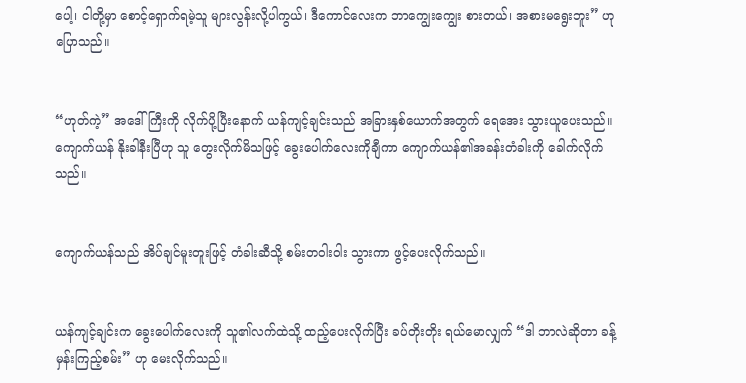ပေါ့၊ ငါတို့မှာ စောင့်ရှောက်ရမဲ့သူ များလွန်းလို့ပါကွယ်၊ ဒီကောင်လေးက ဘာကျွေးကျွေး စားတယ်၊ အစားမရွေးဘူး” ဟု ပြောသည်။


“ဟုတ်ကဲ့” အဒေါ်ကြီးကို လိုက်ပို့ပြီးနောက် ယန်ကျင့်ချင်းသည် အခြားနှစ်ယောက်အတွက် ရေအေး သွားယူပေးသည်။ ကျောက်ယန် နိုးခါနီးပြီဟု သူ တွေးလိုက်မိသဖြင့် ခွေးပေါက်လေးကိုချီကာ ကျောက်ယန်၏အခန်းတံခါးကို ခေါက်လိုက်သည်။


ကျောက်ယန်သည် အိပ်ချင်မူးတူးဖြင့် တံခါးဆီသို့ စမ်းတဝါးဝါး သွားကာ ဖွင့်ပေးလိုက်သည်။


ယန်ကျင့်ချင်းက ခွေးပေါက်လေးကို သူ၏လက်ထဲသို့ ထည့်ပေးလိုက်ပြီး ခပ်တိုးတိုး ရယ်မောလျှက် “ဒါ ဘာလဲဆိုတာ ခန့်မှန်းကြည့်စမ်း” ဟု မေးလိုက်သည်။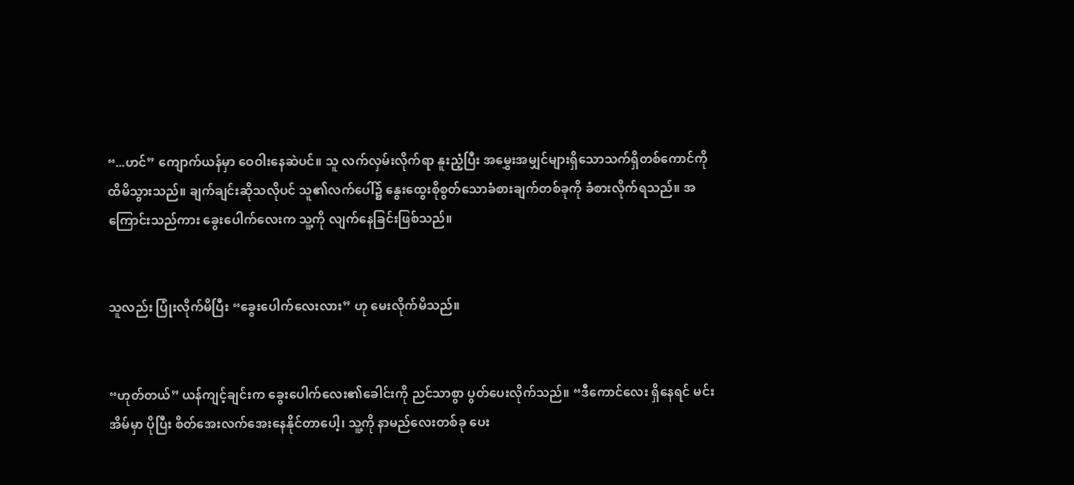“...ဟင်” ကျောက်ယန်မှာ ဝေဝါးနေဆဲပင်။ သူ လက်လှမ်းလိုက်ရာ နူးညံ့ပြီး အမွှေးအမျှင်များရှိသောသက်ရှိတစ်ကောင်ကို ထိမိသွားသည်။ ချက်ချင်းဆိုသလိုပင် သူ၏လက်ပေါ်၌ နွေးထွေးစိုစွတ်သောခံစားချက်တစ်ခုကို ခံစားလိုက်ရသည်။ အကြောင်းသည်ကား ခွေးပေါက်လေးက သူ့ကို လျက်နေခြင်းဖြစ်သည်။


သူလည်း ပြုံးလိုက်မိပြီး “ခွေးပေါက်လေးလား” ဟု မေးလိုက်မိသည်။


“ဟုတ်တယ်” ယန်ကျင့်ချင်းက ခွေးပေါက်လေး၏ခေါင်းကို ညင်သာစွာ ပွတ်ပေးလိုက်သည်။ “ဒီကောင်လေး ရှိနေရင် မင်း အိမ်မှာ ပိုပြီး စိတ်အေးလက်အေးနေနိုင်တာပေါ့၊ သူ့ကို နာမည်လေးတစ်ခု ပေး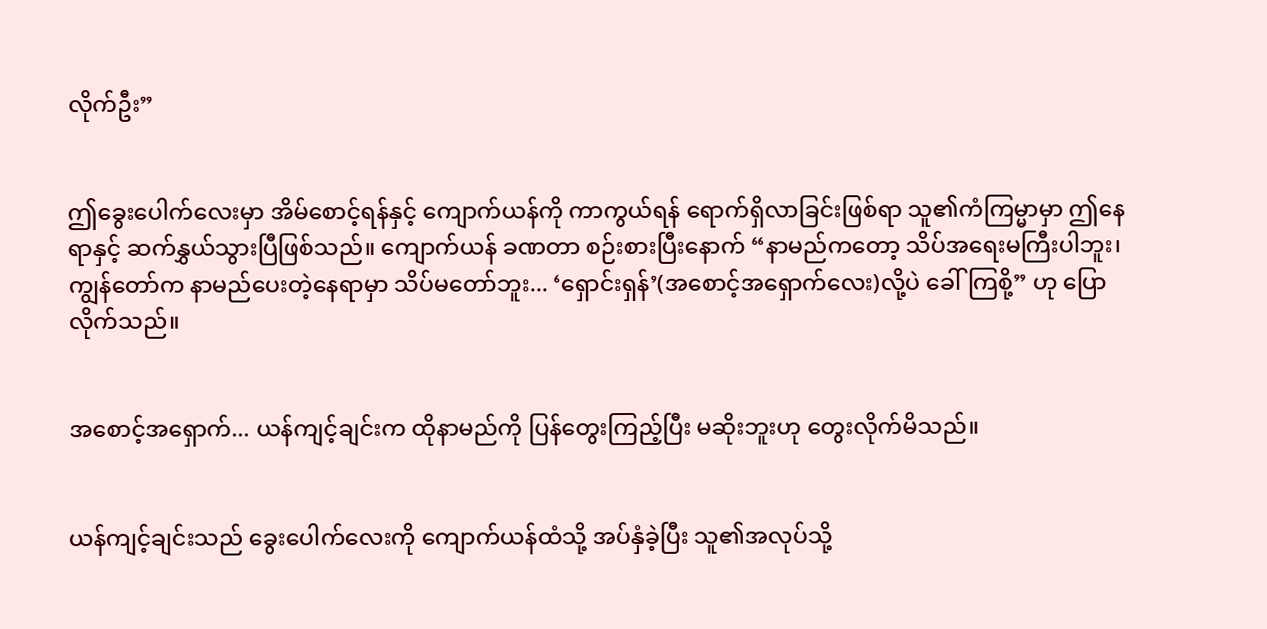လိုက်ဦး”


ဤခွေးပေါက်လေးမှာ အိမ်စောင့်ရန်နှင့် ကျောက်ယန်ကို ကာကွယ်ရန် ရောက်ရှိလာခြင်းဖြစ်ရာ သူ၏ကံကြမ္မာမှာ ဤနေရာနှင့် ဆက်နွှယ်သွားပြီဖြစ်သည်။ ကျောက်ယန် ခဏတာ စဉ်းစားပြီးနောက် “နာမည်ကတော့ သိပ်အရေးမကြီးပါဘူး၊ ကျွန်တော်က နာမည်ပေးတဲ့နေရာမှာ သိပ်မတော်ဘူး... ‘ရှောင်းရှန်’(အစောင့်အရှောက်လေး)လို့ပဲ ခေါ်ကြစို့” ဟု ပြောလိုက်သည်။


အစောင့်အရှောက်... ယန်ကျင့်ချင်းက ထိုနာမည်ကို ပြန်တွေးကြည့်ပြီး မဆိုးဘူးဟု ‌တွေးလိုက်မိသည်။


ယန်ကျင့်ချင်းသည် ခွေးပေါက်လေးကို ကျောက်ယန်ထံသို့ အပ်နှံခဲ့ပြီး သူ၏အလုပ်သို့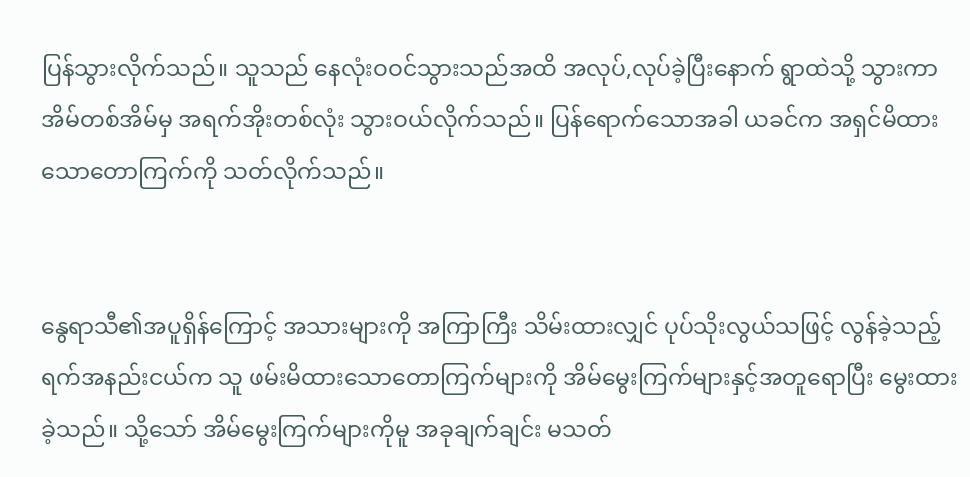ပြန်သွားလိုက်သည်။ သူသည် နေလုံးဝဝင်သွားသည်အထိ အလုပ်,လုပ်ခဲ့ပြီးနောက် ရွာထဲသို့ သွားကာ အိမ်တစ်အိမ်မှ အရက်အိုးတစ်လုံး သွားဝယ်လိုက်သည်။ ပြန်ရောက်သောအခါ ယခင်က အရှင်မိထားသောတောကြက်ကို သတ်လိုက်သည်။


နွေရာသီ၏အပူရှိန်ကြောင့် အသားများကို အကြာကြီး သိမ်းထားလျှင် ပုပ်သိုးလွယ်သဖြင့် လွန်ခဲ့သည့်ရက်အနည်းငယ်က သူ ဖမ်းမိထားသောတောကြက်များကို အိမ်မွေးကြက်များနှင့်အတူရောပြီး မွေးထားခဲ့သည်။ သို့သော် အိမ်မွေးကြက်များကိုမူ အခုချက်ချင်း မသတ်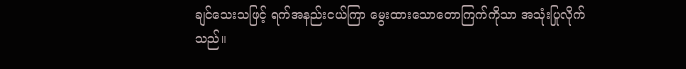ချင်သေးသဖြင့် ရက်အနည်းငယ်ကြာ မွေးထားသောတောကြက်ကိုသာ အသုံးပြုလိုက်သည်။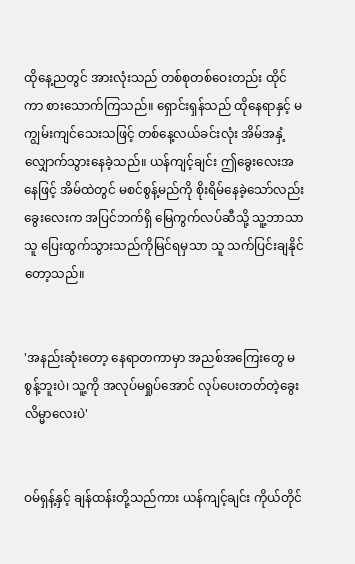ထိုနေ့ညတွင် အားလုံးသည် တစ်စုတစ်ဝေးတည်း ထိုင်ကာ စားသောက်ကြသည်။ ရှောင်းရှန်သည် ထိုနေရာနှင့် မကျွမ်းကျင်သေးသဖြင့် တစ်နေ့လယ်ခင်းလုံး အိမ်အနှံ့ လျှောက်သွားနေခဲ့သည်။ ယန်ကျင့်ချင်း ဤခွေးလေးအနေဖြင့် အိမ်ထဲတွင် မစင်စွန့်မည်ကို စိုးရိမ်နေခဲ့သော်လည်း ခွေးလေးက အပြင်ဘက်ရှိ မြေကွက်လပ်ဆီသို့ သူ့ဘာသာသူ ပြေးထွက်သွားသည်ကိုမြင်ရမှသာ သူ သက်ပြင်းချနိုင်တော့သည်။


'အနည်းဆုံးတော့ နေရာတကာမှာ အညစ်အကြေးတွေ မစွန့်ဘူးပဲ၊ သူ့ကို အလုပ်မရှုပ်အောင် လုပ်ပေးတတ်တဲ့ခွေးလိမ္မာလေးပဲ'


ဝမ်ရှန့်နှင့် ချန်ထန်းတို့သည်ကား ယန်ကျင့်ချင်း ကိုယ်တိုင်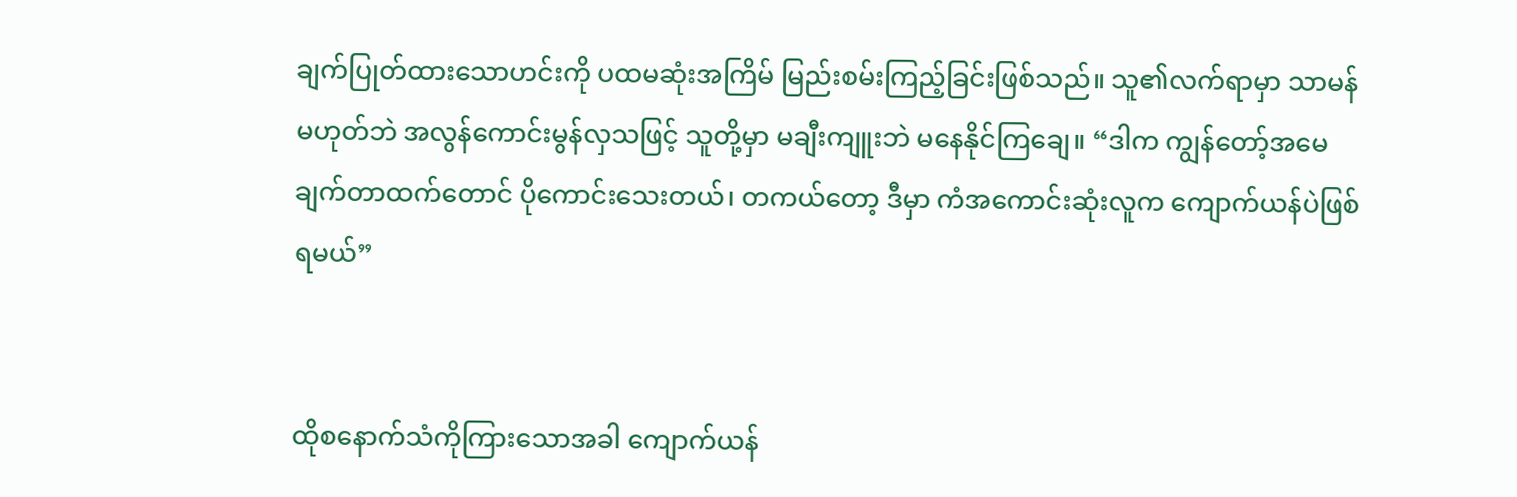ချက်ပြုတ်ထားသောဟင်းကို ပထမဆုံးအကြိမ် မြည်းစမ်းကြည့်ခြင်းဖြစ်သည်။ သူ၏လက်ရာမှာ သာမန်မဟုတ်ဘဲ အလွန်ကောင်းမွန်လှသဖြင့် သူတို့မှာ မချီးကျူးဘဲ မနေနိုင်ကြချေ။ “ဒါက ကျွန်တော့်အမေ ချက်တာထက်တောင် ပိုကောင်းသေးတယ်၊ တကယ်တော့ ဒီမှာ ကံအကောင်းဆုံးလူက ကျောက်ယန်ပဲဖြစ်ရမယ်”


ထိုစနောက်သံကိုကြားသောအခါ ကျောက်ယန်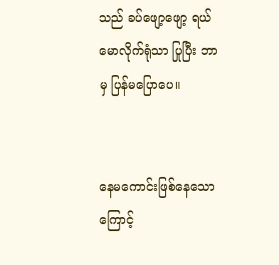သည် ခပ်ဖျော့ဖျော့ ရယ်မောလိုက်ရုံသာ ပြုပြီး ဘာမှ ပြန်မပြောပေ။


နေမကောင်းဖြစ်နေသောကြောင့်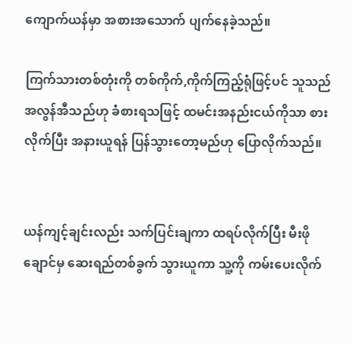ကျောက်ယန်မှာ အစားအသောက် ပျက်နေခဲ့သည်။

ကြက်သားတစ်တုံးကို တစ်ကိုက်,ကိုက်ကြည့်ရုံဖြင့်ပင် သူသည် အလွန်အီသည်ဟု ခံစားရသဖြင့် ထမင်းအနည်းငယ်ကိုသာ စားလိုက်ပြီး အနားယူရန် ပြန်သွားတော့မည်ဟု ပြောလိုက်သည်။


ယန်ကျင့်ချင်းလည်း သက်ပြင်းချကာ ထရပ်လိုက်ပြီး မီးဖိုချောင်မှ ဆေးရည်တစ်ခွက် သွားယူကာ သူ့ကို ကမ်းပေးလိုက်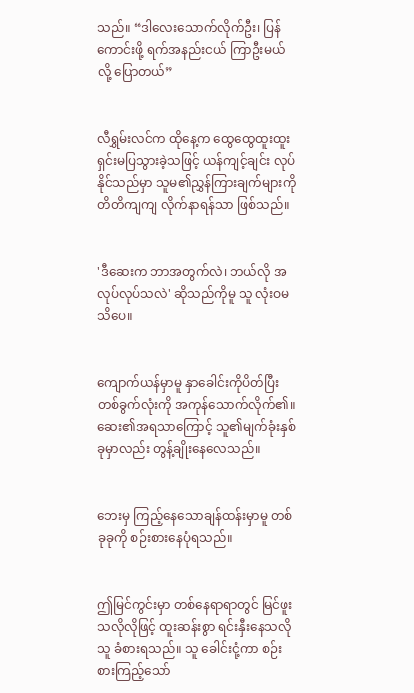သည်။ “ဒါလေးသောက်လိုက်ဦး၊ ပြန်ကောင်းဖို့ ရက်အနည်းငယ် ကြာဦးမယ်လို့ ပြောတယ်”


လီရွှမ်းလင်က ထိုနေ့က ထွေထွေထူးထူး ရှင်းမပြသွားခဲ့သဖြင့် ယန်ကျင့်ချင်း လုပ်နိုင်သည်မှာ သူမ၏ညွှန်ကြားချက်များကို တိတိကျကျ လိုက်နာရန်သာ ဖြစ်သည်။


'ဒီဆေးက ဘာအတွက်လဲ၊ ဘယ်လို အလုပ်လုပ်သလဲ' ဆိုသည်ကိုမူ သူ လုံးဝမသိပေ။


ကျောက်ယန်မှာမူ နှာခေါင်းကိုပိတ်ပြီး တစ်ခွက်လုံးကို အကုန်သောက်လိုက်၏။ ဆေး၏အရသာကြောင့် သူ၏မျက်ခုံးနှစ်ခုမှာလည်း တွန့်ချိုးနေလေသည်။


ဘေးမှ ကြည့်နေသောချန်ထန်းမှာမူ တစ်ခုခုကို စဉ်းစားနေပုံရသည်။


ဤမြင်ကွင်းမှာ တစ်နေရာရာတွင် မြင်ဖူးသလိုလိုဖြင့် ထူးဆန်းစွာ ရင်းနှီးနေသလို သူ ခံစားရသည်။ သူ ခေါင်းငုံ့ကာ စဉ်းစားကြည့်သော်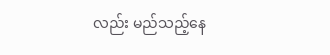လည်း မည်သည့်နေ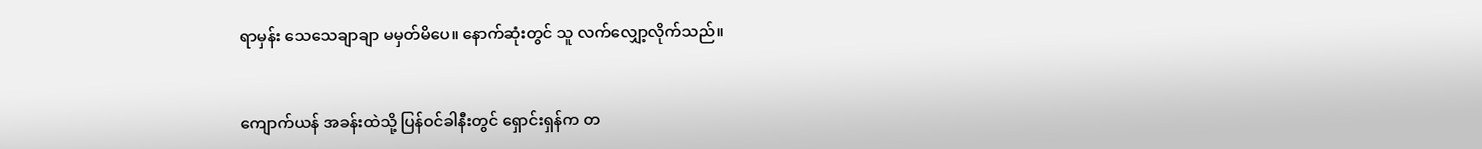ရာမှန်း သေသေချာချာ မမှတ်မိပေ။ နောက်ဆုံးတွင် သူ လက်လျှော့လိုက်သည်။


ကျောက်ယန် အခန်းထဲသို့ ပြန်ဝင်ခါနီးတွင် ရှောင်းရှန်က တ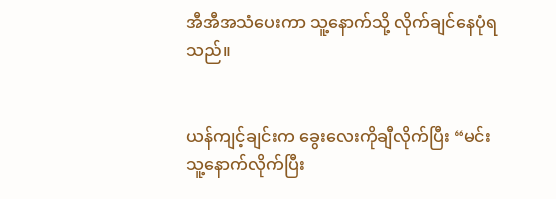အီအီအသံပေးကာ သူ့နောက်သို့ လိုက်ချင်နေပုံရသည်။


ယန်ကျင့်ချင်းက ခွေးလေးကိုချီလိုက်ပြီး “မင်း သူ့နောက်လိုက်ပြီး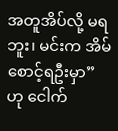အတူအိပ်လို့ မရဘူး၊ မင်းက အိမ်စောင့်ရဦးမှာ” ဟု ငေါက်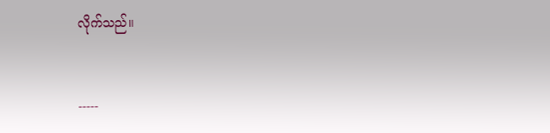လိုက်သည်။


-----